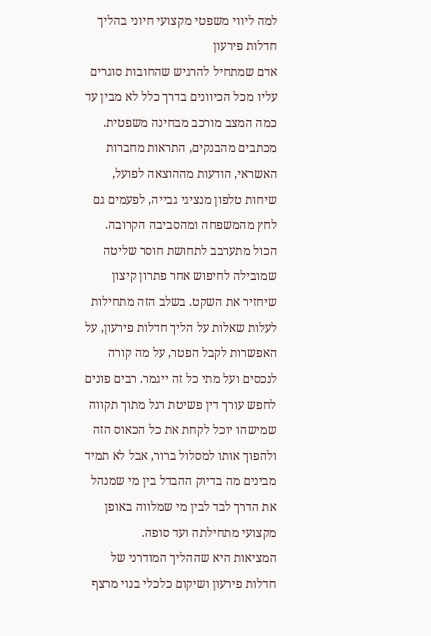למה ליווי משפטי מקצועי חיוני בהליך חדלות פירעון
אדם שמתחיל להרגיש שהחובות סוגרים עליו מכל הכיוונים בדרך כלל לא מבין עד כמה המצב מורכב מבחינה משפטית. מכתבים מהבנקים, התראות מחברות האשראי, הודעות מההוצאה לפועל, שיחות טלפון מנציגי גבייה, לפעמים גם לחץ מהמשפחה ומהסביבה הקרובה. הכול מתערבב לתחושת חוסר שליטה שמובילה לחיפוש אחר פתרון קיצון שיחזיר את השקט. בשלב הזה מתחילות לעלות שאלות על הליך חדלות פירעון, על האפשרות לקבל הפטר, על מה קורה לנכסים ועל מתי כל זה ייגמר. רבים פונים לחפש עורך דין פשיטת רגל מתוך תקווה שמישהו יוכל לקחת את כל הכאוס הזה ולהפוך אותו למסלול ברור, אבל לא תמיד מבינים מה בדיוק ההבדל בין מי שמנהל את הדרך לבד לבין מי שמלווה באופן מקצועי מתחילתה ועד סופה.
המציאות היא שההליך המודרני של חדלות פירעון ושיקום כלכלי בנוי מרצף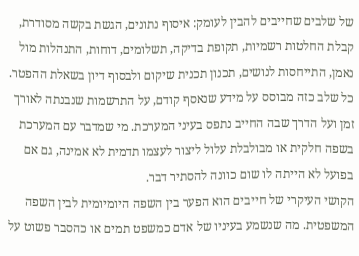של שלבים שחייבים להבין לעומק: איסוף נתונים, הגשת בקשה מסודרת, קבלת החלטות רשמיות, תקופת בדיקה, תשלומים, דוחות, התנהלות מול נאמן, התייחסות לנושים, תכנון תכנית שיקום ולבסוף דיון בשאלת ההפטר. כל שלב כזה מבוסס על מידע שנאסף קודם, על התרשמות שנבנתה לאורך זמן ועל הדרך שבה החייב נתפס בעיני המערכת. מי שמדבר עם המערכת בשפה חלקית או מבולבלת עלול ליצור לעצמו תדמית לא אמינה, גם אם בפועל לא הייתה לו שום כוונה להסתיר דבר.
הקושי העיקרי של חייבים הוא הפער בין השפה היומיומית לבין השפה המשפטית. מה שנשמע בעיניו של אדם כמשפט תמים או כהסבר פשוט על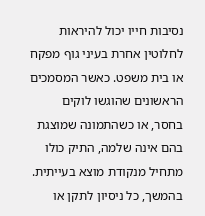נסיבות חייו יכול להיראות לחלוטין אחרת בעיני גוף מפקח או בית משפט. כאשר המסמכים הראשונים שהוגשו לוקים בחסר, או כשהתמונה שמוצגת בהם אינה שלמה, התיק כולו מתחיל מנקודת מוצא בעייתית. בהמשך, כל ניסיון לתקן או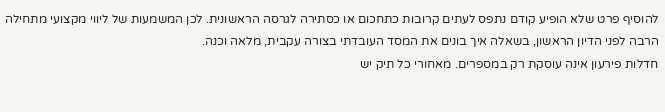להוסיף פרט שלא הופיע קודם נתפס לעתים קרובות כתחכום או כסתירה לגרסה הראשונית. לכן המשמעות של ליווי מקצועי מתחילה הרבה לפני הדיון הראשון, בשאלה איך בונים את המסד העובדתי בצורה עקבית, מלאה וכנה.
חדלות פירעון אינה עוסקת רק במספרים. מאחורי כל תיק יש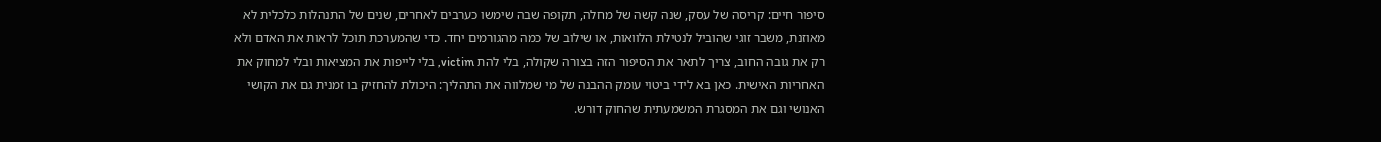סיפור חיים: קריסה של עסק, שנה קשה של מחלה, תקופה שבה שימשו כערבים לאחרים, שנים של התנהלות כלכלית לא מאוזנת, משבר זוגי שהוביל לנטילת הלוואות, או שילוב של כמה מהגורמים יחד. כדי שהמערכת תוכל לראות את האדם ולא רק את גובה החוב, צריך לתאר את הסיפור הזה בצורה שקולה, בלי להת victim, בלי לייפות את המציאות ובלי למחוק את האחריות האישית. כאן בא לידי ביטוי עומק ההבנה של מי שמלווה את התהליך: היכולת להחזיק בו זמנית גם את הקושי האנושי וגם את המסגרת המשמעתית שהחוק דורש.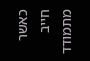כאשר חייב מתמודד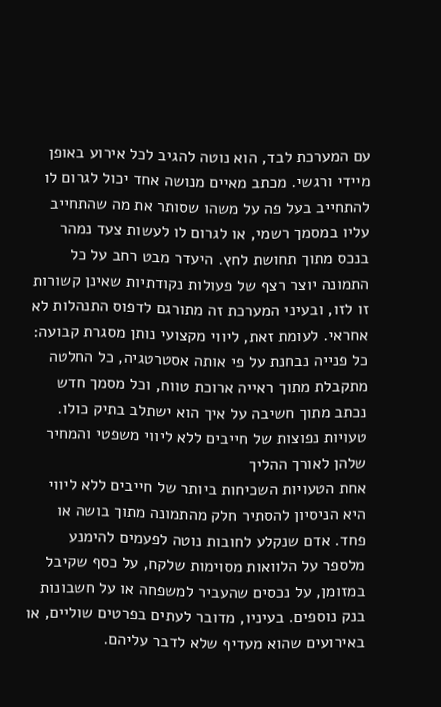עם המערכת לבד, הוא נוטה להגיב לכל אירוע באופן מיידי ורגשי. מכתב מאיים מנושה אחד יכול לגרום לו להתחייב בעל פה על משהו שסותר את מה שהתחייב עליו במסמך רשמי, או לגרום לו לעשות צעד נמהר בנכס מתוך תחושת לחץ. היעדר מבט רחב על כל התמונה יוצר רצף של פעולות נקודתיות שאינן קשורות זו לזו, ובעיני המערכת זה מתורגם לדפוס התנהלות לא אחראי. לעומת זאת, ליווי מקצועי נותן מסגרת קבועה: כל פנייה נבחנת על פי אותה אסטרטגיה, כל החלטה מתקבלת מתוך ראייה ארוכת טווח, וכל מסמך חדש נכתב מתוך חשיבה על איך הוא ישתלב בתיק כולו.
טעויות נפוצות של חייבים ללא ליווי משפטי והמחיר שלהן לאורך ההליך
אחת הטעויות השכיחות ביותר של חייבים ללא ליווי היא הניסיון להסתיר חלק מהתמונה מתוך בושה או פחד. אדם שנקלע לחובות נוטה לפעמים להימנע מלספר על הלוואות מסוימות שלקח, על כסף שקיבל במזומן, על נכסים שהעביר למשפחה או על חשבונות בנק נוספים. בעיניו, מדובר לעתים בפרטים שוליים, או באירועים שהוא מעדיף שלא לדבר עליהם.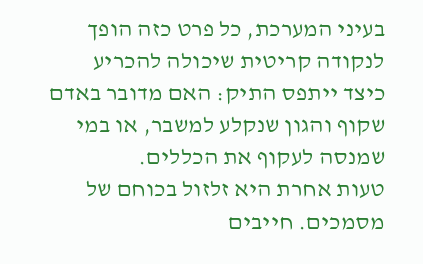בעיני המערכת, כל פרט כזה הופך לנקודה קריטית שיכולה להכריע כיצד ייתפס התיק: האם מדובר באדם שקוף והגון שנקלע למשבר, או במי שמנסה לעקוף את הכללים.
טעות אחרת היא זלזול בכוחם של מסמכים. חייבים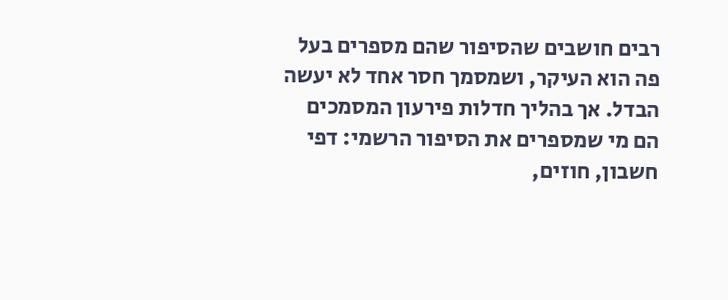רבים חושבים שהסיפור שהם מספרים בעל פה הוא העיקר, ושמסמך חסר אחד לא יעשה הבדל. אך בהליך חדלות פירעון המסמכים הם מי שמספרים את הסיפור הרשמי: דפי חשבון, חוזים,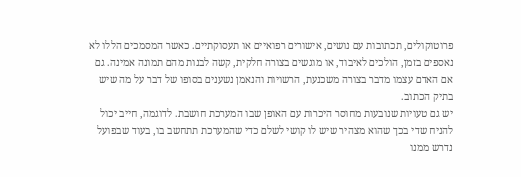פרוטוקולים, תכתובות עם נושים, אישורים רפואיים או תעסוקתיים. כאשר המסמכים הללו לא נאספים בזמן, הולכים לאיבוד, או מוגשים בצורה חלקית, קשה לבנות מהם תמונה אמינה. גם אם האדם עצמו מדבר בצורה משכנעת, הרשויות והנאמן נשענים בסופו של דבר על מה שיש בתיק הכתוב.
יש גם טעויות שנובעות מחוסר היכרות עם האופן שבו המערכת חושבת. לדוגמה, חייב יכול להניח שדי בכך שהוא מצהיר שיש לו קושי לשלם כדי שהמערכת תתחשב בו, בעוד שבפועל נדרש ממנו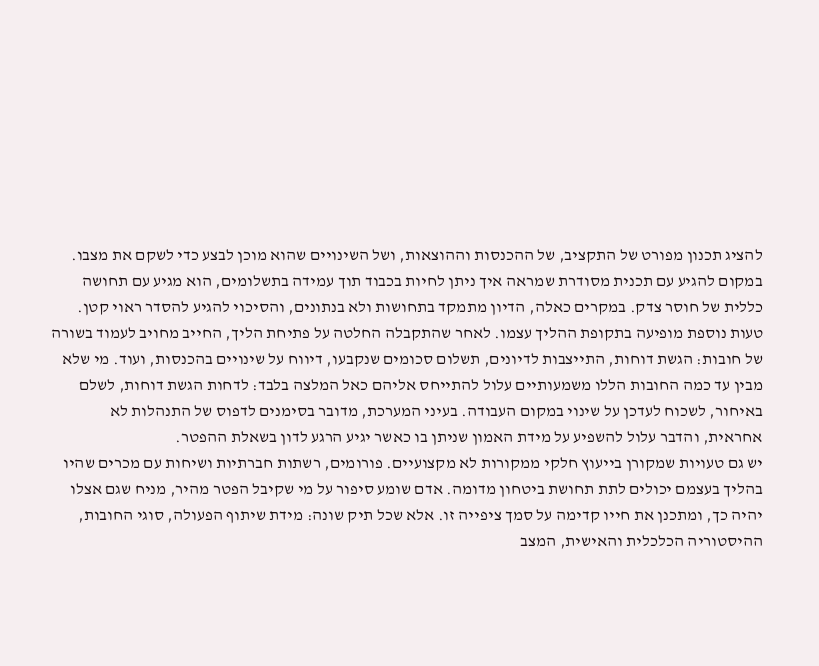להציג תכנון מפורט של התקציב, של ההכנסות וההוצאות, ושל השינויים שהוא מוכן לבצע כדי לשקם את מצבו. במקום להגיע עם תכנית מסודרת שמראה איך ניתן לחיות בכבוד תוך עמידה בתשלומים, הוא מגיע עם תחושה כללית של חוסר צדק. במקרים כאלה, הדיון מתמקד בתחושות ולא בנתונים, והסיכוי להגיע להסדר ראוי קטן.
טעות נוספת מופיעה בתקופת ההליך עצמו. לאחר שהתקבלה החלטה על פתיחת הליך, החייב מחויב לעמוד בשורה של חובות: הגשת דוחות, התייצבות לדיונים, תשלום סכומים שנקבעו, דיווח על שינויים בהכנסות, ועוד. מי שלא מבין עד כמה החובות הללו משמעותיים עלול להתייחס אליהם כאל המלצה בלבד: לדחות הגשת דוחות, לשלם באיחור, לשכוח לעדכן על שינוי במקום העבודה. בעיני המערכת, מדובר בסימנים לדפוס של התנהלות לא אחראית, והדבר עלול להשפיע על מידת האמון שניתן בו כאשר יגיע הרגע לדון בשאלת ההפטר.
יש גם טעויות שמקורן בייעוץ חלקי ממקורות לא מקצועיים. פורומים, רשתות חברתיות ושיחות עם מכרים שהיו בהליך בעצמם יכולים לתת תחושת ביטחון מדומה. אדם שומע סיפור על מי שקיבל הפטר מהיר, מניח שגם אצלו יהיה כך, ומתכנן את חייו קדימה על סמך ציפייה זו. אלא שכל תיק שונה: מידת שיתוף הפעולה, סוגי החובות, ההיסטוריה הכלכלית והאישית, המצב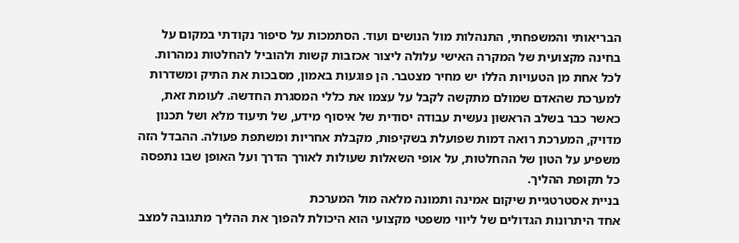הבריאותי והמשפחתי, התנהלות מול הנושים ועוד. הסתמכות על סיפור נקודתי במקום על בחינה מקצועית של המקרה האישי עלולה ליצור אכזבות קשות ולהוביל להחלטות נמהרות.
לכל אחת מן הטעויות הללו יש מחיר מצטבר. הן פוגעות באמון, מסבכות את התיק ומשדרות למערכת שהאדם שמולם מתקשה לקבל על עצמו את כללי המסגרת החדשה. לעומת זאת, כאשר כבר בשלב הראשון נעשית עבודה יסודית של איסוף מידע, של תיעוד מלא ושל תכנון מדויק, המערכת רואה דמות שפועלת בשקיפות, מקבלת אחריות ומשתפת פעולה. ההבדל הזה משפיע על הטון של ההחלטות, על אופי השאלות שעולות לאורך הדרך ועל האופן שבו נתפסה כל תקופת ההליך.
בניית אסטרטגיית שיקום אמינה ותמונה מלאה מול המערכת
אחד היתרונות הגדולים של ליווי משפטי מקצועי הוא היכולת להפוך את ההליך מתגובה למצב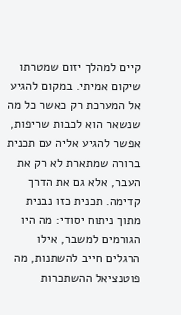קיים למהלך יזום שמטרתו שיקום אמיתי. במקום להגיע אל המערכת רק כאשר כל מה שנשאר הוא לכבות שריפות, אפשר להגיע אליה עם תכנית ברורה שמתארת לא רק את העבר, אלא גם את הדרך קדימה. תכנית כזו נבנית מתוך ניתוח יסודי: מה היו הגורמים למשבר, אילו הרגלים חייב להשתנות, מה פוטנציאל ההשתכרות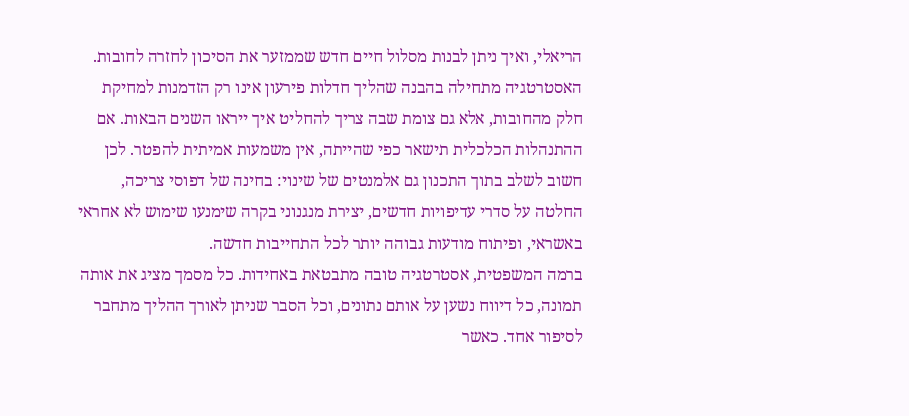הריאלי, ואיך ניתן לבנות מסלול חיים חדש שממזער את הסיכון לחזרה לחובות.
האסטרטגיה מתחילה בהבנה שהליך חדלות פירעון אינו רק הזדמנות למחיקת חלק מהחובות, אלא גם צומת שבה צריך להחליט איך ייראו השנים הבאות. אם ההתנהלות הכלכלית תישאר כפי שהייתה, אין משמעות אמיתית להפטר. לכן חשוב לשלב בתוך התכנון גם אלמנטים של שינוי: בחינה של דפוסי צריכה, החלטה על סדרי עדיפויות חדשים, יצירת מנגנוני בקרה שימנעו שימוש לא אחראי באשראי, ופיתוח מודעות גבוהה יותר לכל התחייבות חדשה.
ברמה המשפטית, אסטרטגיה טובה מתבטאת באחידות. כל מסמך מציג את אותה תמונה, כל דיווח נשען על אותם נתונים, וכל הסבר שניתן לאורך ההליך מתחבר לסיפור אחד. כאשר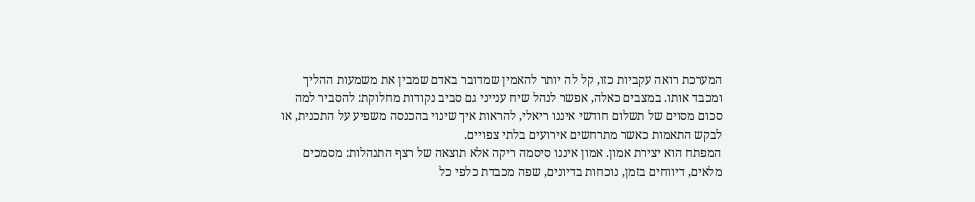המערכת רואה עקביות כזו, קל לה יותר להאמין שמדובר באדם שמבין את משמעות ההליך ומכבד אותו. במצבים כאלה, אפשר לנהל שיח ענייני גם סביב נקודות מחלוקת: להסביר למה סכום מסוים של תשלום חודשי איננו ריאלי, להראות איך שינוי בהכנסה משפיע על התכנית, או לבקש התאמות כאשר מתרחשים אירועים בלתי צפויים.
המפתח הוא יצירת אמון. אמון איננו סיסמה ריקה אלא תוצאה של רצף התנהלות: מסמכים מלאים, דיווחים בזמן, נוכחות בדיונים, שפה מכבדת כלפי כל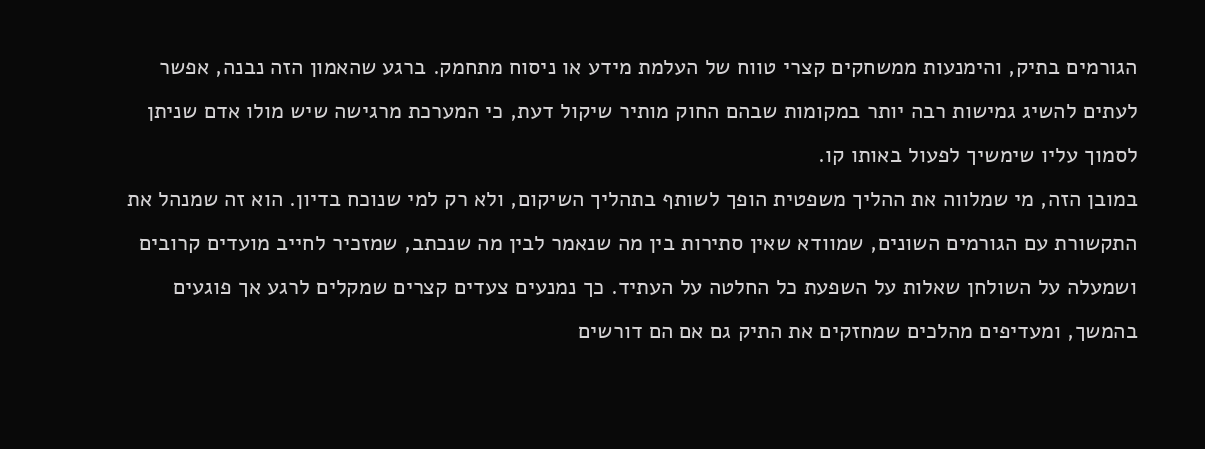הגורמים בתיק, והימנעות ממשחקים קצרי טווח של העלמת מידע או ניסוח מתחמק. ברגע שהאמון הזה נבנה, אפשר לעתים להשיג גמישות רבה יותר במקומות שבהם החוק מותיר שיקול דעת, כי המערכת מרגישה שיש מולו אדם שניתן לסמוך עליו שימשיך לפעול באותו קו.
במובן הזה, מי שמלווה את ההליך משפטית הופך לשותף בתהליך השיקום, ולא רק למי שנוכח בדיון. הוא זה שמנהל את התקשורת עם הגורמים השונים, שמוודא שאין סתירות בין מה שנאמר לבין מה שנכתב, שמזכיר לחייב מועדים קרובים ושמעלה על השולחן שאלות על השפעת כל החלטה על העתיד. כך נמנעים צעדים קצרים שמקלים לרגע אך פוגעים בהמשך, ומעדיפים מהלכים שמחזקים את התיק גם אם הם דורשים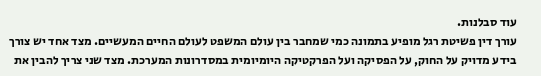עוד סבלנות.
עורך דין פשיטת רגל מופיע בתמונה כמי שמחבר בין עולם המשפט לעולם החיים המעשיים. מצד אחד יש צורך בידע מדויק על החוק, על הפסיקה ועל הפרקטיקה היומיומית במסדרונות המערכת. מצד שני צריך להבין את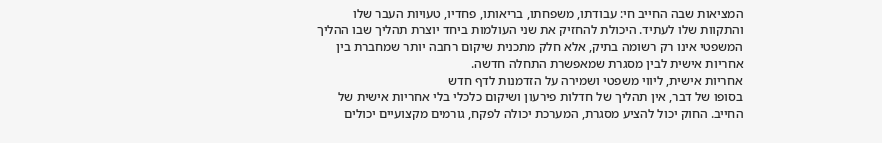המציאות שבה החייב חי: עבודתו, משפחתו, בריאותו, פחדיו, טעויות העבר שלו והתקוות שלו לעתיד. היכולת להחזיק את שני העולמות ביחד יוצרת תהליך שבו ההליך המשפטי אינו רק רשומה בתיק, אלא חלק מתכנית שיקום רחבה יותר שמחברת בין אחריות אישית לבין מסגרת שמאפשרת התחלה חדשה.
אחריות אישית, ליווי משפטי ושמירה על הזדמנות לדף חדש
בסופו של דבר, אין תהליך של חדלות פירעון ושיקום כלכלי בלי אחריות אישית של החייב. החוק יכול להציע מסגרת, המערכת יכולה לפקח, גורמים מקצועיים יכולים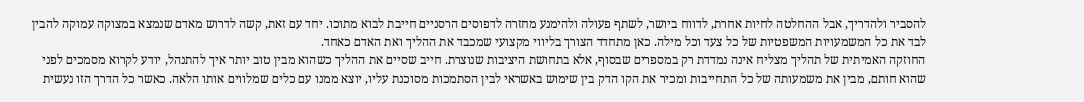להסביר ולהדריך, אבל ההחלטה לחיות אחרת, לדווח ביושר, לשתף פעולה ולהימנע מחזרה לדפוסים הרסניים חייבת לבוא מתוכו. יחד עם זאת, קשה לדרוש מאדם שנמצא במצוקה עמוקה להבין לבד את כל המשמעויות המשפטיות של כל צעד וכל מילה. כאן מתחדד הצורך בליווי מקצועי שמכבד את ההליך ואת האדם כאחד.
החוזקה האמיתית של תהליך מצליח אינה נמדדת רק במספרים שבסוף, אלא בתחושת היציבות שנוצרת. חייב שסיים את ההליך כשהוא מבין טוב יותר איך להתנהל, יודע לקרוא מסמכים לפני שהוא חותם, מבין את משמעותה של כל התחייבות ומכיר את הקו הדק בין שימוש באשראי לבין הסתמכות מסוכנת עליו, יוצא ממנו עם כלים שמלווים אותו הלאה. כאשר כל הדרך הזו נעשית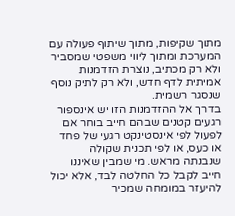מתוך שקיפות, מתוך שיתוף פעולה עם המערכת ומתוך ליווי משפטי שמסביר ולא רק מכתיב, נוצרת הזדמנות אמיתית לדף חדש, ולא רק לתיק נוסף שנסגר רשמית.
בדרך אל ההזדמנות הזו יש אינספור רגעים קטנים שבהם חייב בוחר אם לפעול לפי אינסטינקט רגעי של פחד או כעס, או לפי תכנית שקולה שנבנתה מראש. מי שמבין שאיננו חייב לקבל כל החלטה לבד, אלא יכול להיעזר במומחה שמכיר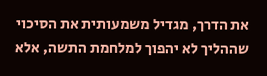את הדרך, מגדיל משמעותית את הסיכוי שההליך לא יהפוך למלחמת התשה, אלא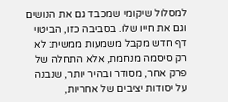למסלול שיקומי שמכבד גם את הנושים וגם את חייו שלו. בסביבה כזו, הביטוי דף חדש מקבל משמעות ממשית: לא רק סיסמה מנחמת, אלא התחלה של פרק אחר, מסודר ובהיר יותר, שנבנה על יסודות יציבים של אחריות,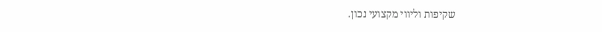שקיפות וליווי מקצועי נכון.